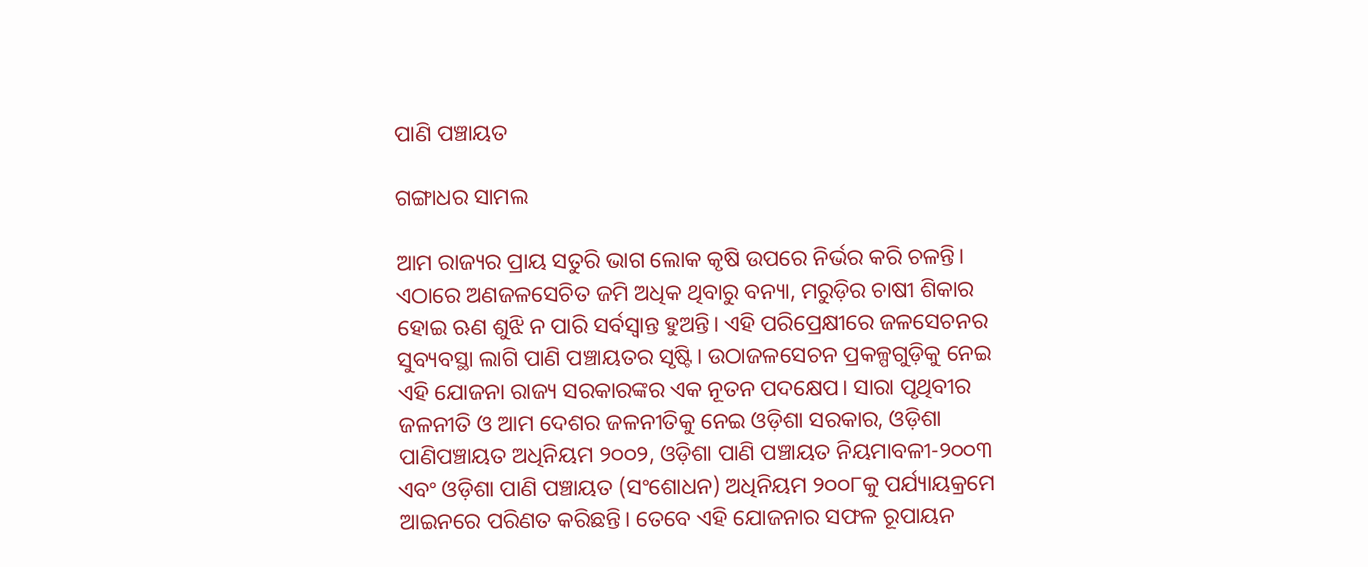ପାଣି ପଞ୍ଚାୟତ

ଗଙ୍ଗାଧର ସାମଲ

ଆମ ରାଜ୍ୟର ପ୍ରାୟ ସତୁରି ଭାଗ ଲୋକ କୃଷି ଉପରେ ନିର୍ଭର କରି ଚଳନ୍ତି। ଏଠାରେ ଅଣଜଳସେଚିତ ଜମି ଅଧିକ ଥିବାରୁ ବନ୍ୟା, ମରୁଡ଼ିର ଚାଷୀ ଶିକାର ହୋଇ ଋଣ ଶୁଝି ନ ପାରି ସର୍ବସ୍ବାନ୍ତ ହୁଅନ୍ତି। ଏହି ପରିପ୍ରେକ୍ଷୀରେ ଜଳସେଚନର ସୁବ୍ୟବସ୍ଥା ଲାଗି ପାଣି ପଞ୍ଚାୟତର ସୃଷ୍ଟି। ଉଠାଜଳସେଚନ ପ୍ରକଳ୍ପଗୁଡ଼ିକୁ ନେଇ ଏହି ଯୋଜନା ରାଜ୍ୟ ସରକାରଙ୍କର ଏକ ନୂତନ ପଦକ୍ଷେପ। ସାରା ପୃଥିବୀର ଜଳନୀତି ଓ ଆମ ଦେଶର ଜଳନୀତିକୁ ନେଇ ଓଡ଼ିଶା ସରକାର, ଓଡ଼ିଶା ପାଣିପଞ୍ଚାୟତ ଅଧିନିୟମ ୨୦୦୨, ଓଡ଼ିଶା ପାଣି ପଞ୍ଚାୟତ ନିୟମାବଳୀ-୨୦୦୩ ଏବଂ ଓଡ଼ିଶା ପାଣି ପଞ୍ଚାୟତ (ସଂଶୋଧନ) ଅଧିନିୟମ ୨୦୦୮କୁ ପର୍ଯ୍ୟାୟକ୍ରମେ ଆଇନରେ ପରିଣତ କରିଛନ୍ତି। ତେବେ ଏହି ଯୋଜନାର ସଫଳ ରୂପାୟନ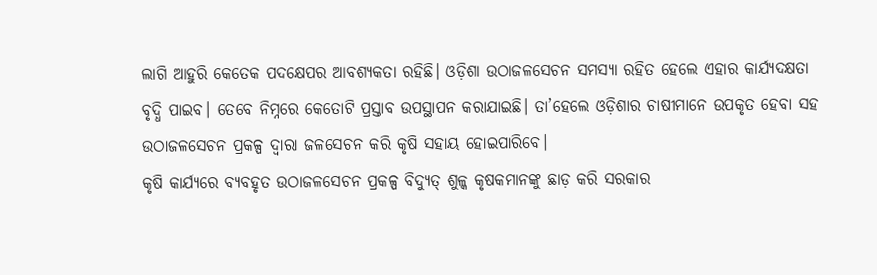ଲାଗି ଆହୁରି କେତେକ ପଦକ୍ଷେପର ଆବଶ୍ୟକତା ରହିଛି। ଓଡ଼ିଶା ଉଠାଜଳସେଚନ ସମସ୍ୟା ରହିତ ହେଲେ ଏହାର କାର୍ଯ୍ୟଦକ୍ଷତା ବୃଦ୍ଧି ପାଇବ। ତେବେ ନିମ୍ନରେ କେତୋଟି ପ୍ରସ୍ତାବ ଉପସ୍ଥାପନ କରାଯାଇଛି। ତା’ହେଲେ ଓଡ଼ିଶାର ଚାଷୀମାନେ ଉପକୃତ ହେବା ସହ ଉଠାଜଳସେଚନ ପ୍ରକଳ୍ପ ଦ୍ୱାରା ଜଳସେଚନ କରି କୃଷି ସହାୟ ହୋଇପାରିବେ।
କୃଷି କାର୍ଯ୍ୟରେ ବ୍ୟବହୃତ ଉଠାଜଳସେଚନ ପ୍ରକଳ୍ପ ବିଦ୍ୟୁତ୍‌ ଶୁଳ୍କ କୃଷକମାନଙ୍କୁ ଛାଡ଼ କରି ସରକାର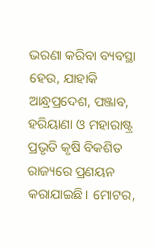ଭରଣା କରିବା ବ୍ୟବସ୍ଥା ହେଉ, ଯାହାକି ଆନ୍ଧ୍ରପ୍ରଦେଶ, ପଞ୍ଜାବ, ହରିୟାଣା ଓ ମହାରାଷ୍ଟ୍ର ପ୍ରଭୃତି କୃଷି ବିକଶିତ ରାଜ୍ୟରେ ପ୍ରଣୟନ କରାଯାଇଛି। ମୋଟର,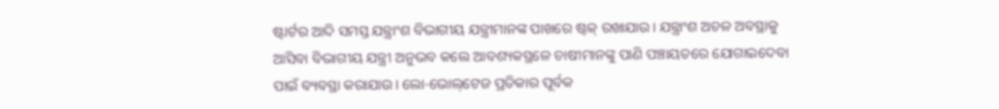ଷ୍ଟାର୍ଟର ଆଦି ସମସ୍ତ ଯନ୍ତ୍ରାଂଶ ବିଭାଗୀୟ ଯନ୍ତ୍ରୀମାନଙ୍କ ପାଖରେ ଷ୍ଟକ୍‌ ରଖାଯାଉ। ଯନ୍ତ୍ରାଂଶ ଅଚଳ ଅବସ୍ଥାକୁ ଆସିବା ବିଭାଗୀୟ ଯନ୍ତ୍ରୀ ଅନୁଭବ କଲେ ଆବଶ୍ୟକସ୍ଥଳେ ଚାଷୀମାନଙ୍କୁ ପାଣି ପଞ୍ଚାୟତରେ ଯୋଗାଇଦେବା ପାଇଁ ବ୍ୟବସ୍ଥା କରାଯାଉ। ଲୋ-ଭୋଲ୍‌ଟେଜ ପ୍ରତିକାର ପୂର୍ବକ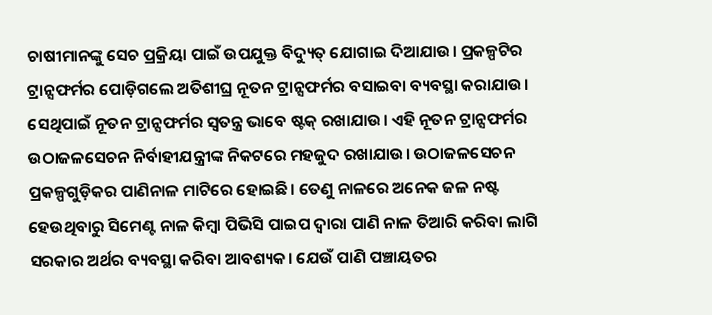ଚାଷୀମାନଙ୍କୁ ସେଚ ପ୍ରକ୍ରିୟା ପାଇଁ ଉପଯୁକ୍ତ ବିଦ୍ୟୁତ୍‌ ଯୋଗାଇ ଦିଆଯାଉ। ପ୍ରକଳ୍ପଟିର ଟ୍ରାନ୍ସଫର୍ମର ପୋଡ଼ିଗଲେ ଅତିଶୀଘ୍ର ନୂତନ ଟ୍ରାନ୍ସଫର୍ମର ବସାଇବା ବ୍ୟବସ୍ଥା କରାଯାଉ। ସେଥିପାଇଁ ନୂତନ ଟ୍ରାନ୍ସଫର୍ମର ସ୍ବତନ୍ତ୍ର ଭାବେ ଷ୍ଟକ୍‌ ରଖାଯାଉ। ଏହି ନୂତନ ଟ୍ରାନ୍ସଫର୍ମର ଉଠାଜଳସେଚନ ନିର୍ବାହୀଯନ୍ତ୍ରୀଙ୍କ ନିକଟରେ ମହଜୁଦ ରଖାଯାଉ। ଉଠାଜଳସେଚନ ପ୍ରକଳ୍ପଗୁଡ଼ିକର ପାଣିନାଳ ମାଟିରେ ହୋଇଛି। ତେଣୁ ନାଳରେ ଅନେକ ଜଳ ନଷ୍ଟ ହେଉଥିବାରୁ ସିମେଣ୍ଟ ନାଳ କିମ୍ବା ପିଭିସି ପାଇପ ଦ୍ୱାରା ପାଣି ନାଳ ତିଆରି କରିବା ଲାଗି ସରକାର ଅର୍ଥର ବ୍ୟବସ୍ଥା କରିବା ଆବଶ୍ୟକ। ଯେଉଁ ପାଣି ପଞ୍ଚାୟତର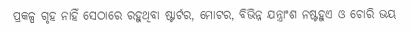ପ୍ରକଳ୍ପ ଗୃହ ନାହିଁ ସେଠାରେ ରହୁଥିବା ଷ୍ଟାର୍ଟର, ମୋଟର, ବିଭିନ୍ନ ଯନ୍ତ୍ରାଂଶ ନଷ୍ଟହୁଏ ଓ ଚୋରି ଭୟ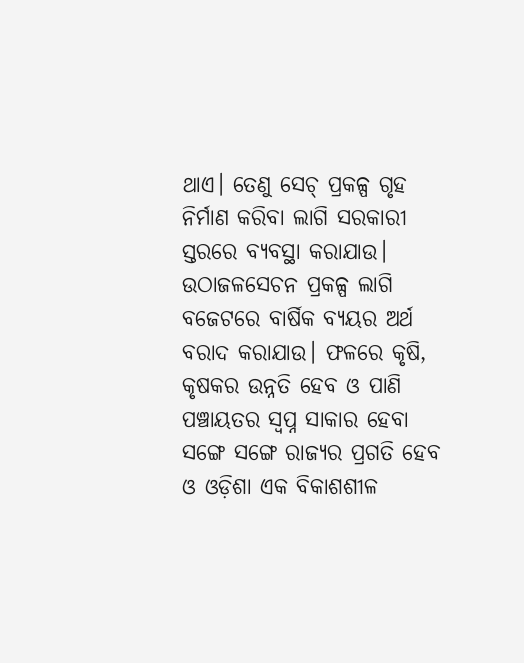ଥାଏ। ତେଣୁ ସେଚ୍‌ ପ୍ରକଳ୍ପ ଗୃହ ନିର୍ମାଣ କରିବା ଲାଗି ସରକାରୀ ସ୍ତରରେ ବ୍ୟବସ୍ଥା କରାଯାଉ। ଉଠାଜଳସେଚନ ପ୍ରକଳ୍ପ ଲାଗି ବଜେଟରେ ବାର୍ଷିକ ବ୍ୟୟର ଅର୍ଥ ବରାଦ କରାଯାଉ। ଫଳରେ କୃଷି, କୃଷକର ଉନ୍ନତି ହେବ ଓ ପାଣି ପଞ୍ଚାୟତର ସ୍ବପ୍ନ ସାକାର ହେବା ସଙ୍ଗେ ସଙ୍ଗେ ରାଜ୍ୟର ପ୍ରଗତି ହେବ ଓ ଓଡ଼ିଶା ଏକ ବିକାଶଶୀଳ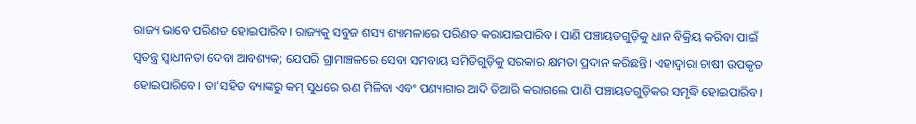ରାଜ୍ୟ ଭାବେ ପରିଣତ ହୋଇପାରିବ। ରାଜ୍ୟକୁ ସବୁଜ ଶସ୍ୟ ଶ୍ୟାମଳାରେ ପରିଣତ କରାଯାଇପାରିବ। ପାଣି ପଞ୍ଚାୟତଗୁଡ଼ିକୁ ଧାନ ବିକ୍ରିୟ କରିବା ପାଇଁ ସ୍ବତନ୍ତ୍ର ସ୍ବାଧୀନତା ଦେବା ଆବଶ୍ୟକ; ଯେପରି ଗ୍ରାମାଞ୍ଚଳରେ ସେବା ସମବାୟ ସମିତିଗୁଡ଼ିକୁ ସରକାର କ୍ଷମତା ପ୍ରଦାନ କରିଛନ୍ତି। ଏହାଦ୍ୱାରା ଚାଷୀ ଉପକୃତ ହୋଇପାରିବେ। ତା’ସହିତ ବ୍ୟାଙ୍କରୁ କମ୍‌ ସୁଧରେ ଋଣ ମିଳିବା ଏବଂ ପଣ୍ୟାଗାର ଆଦି ତିଆରି କରାଗଲେ ପାଣି ପଞ୍ଚାୟତଗୁଡ଼ିକର ସମୃଦ୍ଧି ହୋଇପାରିବ।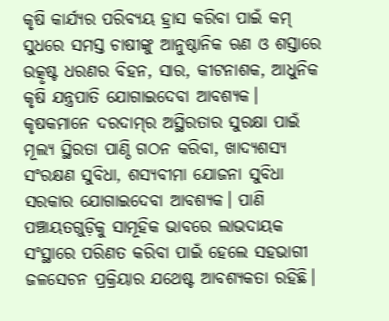କୃଷି କାର୍ଯ୍ୟର ପରିବ୍ୟୟ ହ୍ରାସ କରିବା ପାଇଁ କମ୍‌ ସୁଧରେ ସମସ୍ତ ଚାଷୀଙ୍କୁ ଆନୁଷ୍ଠାନିକ ଋଣ ଓ ଶସ୍ତାରେ ଉତ୍କୃଷ୍ଟ ଧରଣର ବିହନ, ସାର, କୀଟନାଶକ, ଆଧୁନିକ କୃଷି ଯନ୍ତ୍ରପାତି ଯୋଗାଇଦେବା ଆବଶ୍ୟକ। କୃଷକମାନେ ଦରଦାମ୍‌ର ଅସ୍ଥିରତାର ସୁରକ୍ଷା ପାଇଁ ମୂଲ୍ୟ ସ୍ଥିରତା ପାଣ୍ଠି ଗଠନ କରିବା, ଖାଦ୍ୟଶସ୍ୟ ସଂରକ୍ଷଣ ସୁବିଧା, ଶସ୍ୟବୀମା ଯୋଜନା ସୁବିଧା ସରକାର ଯୋଗାଇଦେବା ଆବଶ୍ୟକ। ପାଣି ପଞ୍ଚାୟତଗୁଡ଼ିକୁ ସାମୂହିକ ଭାବରେ ଲାଭଦାୟକ ସଂସ୍ଥାରେ ପରିଣତ କରିବା ପାଇଁ ହେଲେ ସହଭାଗୀ ଜଳସେଚନ ପ୍ରକ୍ରିୟାର ଯଥେଷ୍ଟ ଆବଶ୍ୟକତା ରହିଛି।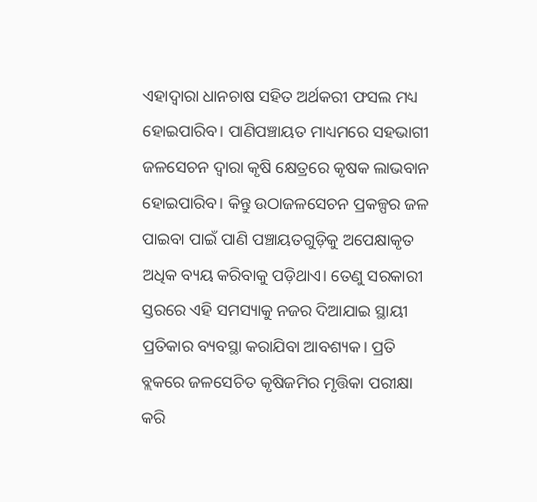ଏହାଦ୍ୱାରା ଧାନଚାଷ ସହିତ ଅର୍ଥକରୀ ଫସଲ ମଧ୍ୟ ହୋଇପାରିବ। ପାଣିପଞ୍ଚାୟତ ମାଧ୍ୟମରେ ସହଭାଗୀ ଜଳସେଚନ ଦ୍ୱାରା କୃଷି କ୍ଷେତ୍ରରେ କୃଷକ ଲାଭବାନ ହୋଇପାରିବ। କିନ୍ତୁ ଉଠାଜଳସେଚନ ପ୍ରକଳ୍ପର ଜଳ ପାଇବା ପାଇଁ ପାଣି ପଞ୍ଚାୟତଗୁଡ଼ିକୁ ଅପେକ୍ଷାକୃତ ଅଧିକ ବ୍ୟୟ କରିବାକୁ ପଡ଼ିଥାଏ। ତେଣୁ ସରକାରୀ ସ୍ତରରେ ଏହି ସମସ୍ୟାକୁ ନଜର ଦିଆଯାଇ ସ୍ଥାୟୀ ପ୍ରତିକାର ବ୍ୟବସ୍ଥା କରାଯିବା ଆବଶ୍ୟକ। ପ୍ରତି ବ୍ଲକରେ ଜଳସେଚିତ କୃଷିଜମିର ମୃତ୍ତିକା ପରୀକ୍ଷା କରି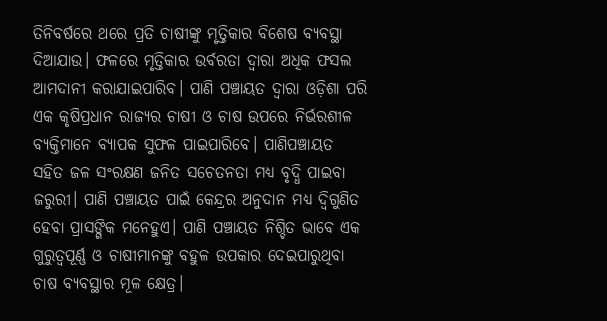ତିନିବର୍ଷରେ ଥରେ ପ୍ରତି ଚାଷୀଙ୍କୁ ମୃତ୍ତିକାର ବିଶେଷ ବ୍ୟବସ୍ଥା ଦିଆଯାଉ। ଫଳରେ ମୃତ୍ତିକାର ଉର୍ବରତା ଦ୍ୱାରା ଅଧିକ ଫସଲ ଆମଦାନୀ କରାଯାଇପାରିବ। ପାଣି ପଞ୍ଚାୟତ ଦ୍ୱାରା ଓଡ଼ିଶା ପରି ଏକ କୃଷିପ୍ରଧାନ ରାଜ୍ୟର ଚାଷୀ ଓ ଚାଷ ଉପରେ ନିର୍ଭରଶୀଳ ବ୍ୟକ୍ତିମାନେ ବ୍ୟାପକ ସୁଫଳ ପାଇପାରିବେ। ପାଣିପଞ୍ଚାୟତ ସହିତ ଜଳ ସଂରକ୍ଷଣ ଜନିତ ସଚେତନତା ମଧ୍ୟ ବୃଦ୍ଧି ପାଇବା ଜରୁରୀ। ପାଣି ପଞ୍ଚାୟତ ପାଇଁ କେନ୍ଦ୍ରର ଅନୁଦାନ ମଧ୍ୟ ଦ୍ୱିଗୁଣିତ ହେବା ପ୍ରାସଙ୍ଗିକ ମନେହୁଏ। ପାଣି ପଞ୍ଚାୟତ ନିଶ୍ଚିତ ଭାବେ ଏକ ଗୁରୁତ୍ୱପୂର୍ଣ୍ଣ ଓ ଚାଷୀମାନଙ୍କୁ ବହୁଳ ଉପକାର ଦେଇପାରୁଥିବା ଚାଷ ବ୍ୟବସ୍ଥାର ମୂଳ କ୍ଷେତ୍ର।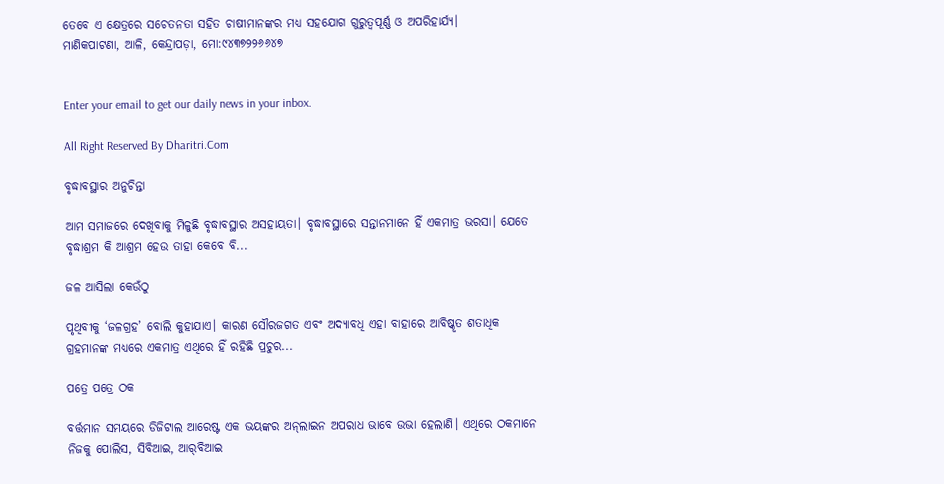ତେବେ ଏ କ୍ଷେତ୍ରରେ ସଚେତନତା ସହିତ ଚାଷୀମାନଙ୍କର ମଧ୍ୟ ସହଯୋଗ ଗୁରୁତ୍ୱପୂର୍ଣ୍ଣ ଓ ଅପରିହାର୍ଯ୍ୟ।
ମାଣିକପାଟଣା, ଆଳି, କେନ୍ଦ୍ରାପଡ଼ା, ମୋ:୯୪୩୭୨୨୬୬୪୭


Enter your email to get our daily news in your inbox.

All Right Reserved By Dharitri.Com

ବୃଦ୍ଧାବସ୍ଥାର ଅନୁଚିନ୍ତା

ଆମ ସମାଜରେ ଦେଖିବାକୁ ମିଳୁଛି ବୃଦ୍ଧାବସ୍ଥାର ଅସହାୟତା। ବୃଦ୍ଧାବସ୍ଥାରେ ସନ୍ତାନମାନେ ହିଁ ଏକମାତ୍ର ଭରସା। ଯେତେ ବୃଦ୍ଧାଶ୍ରମ କି ଆଶ୍ରମ ହେଉ ତାହା କେବେ ବି...

ଜଳ ଆସିଲା କେଉଁଠୁ

ପୃଥିବୀକୁ ‘ଜଳଗ୍ରହ’ ବୋଲି କୁହାଯାଏ। କାରଣ ସୌରଜଗତ ଏବଂ ଅଦ୍ୟାବଧି ଏହା ବାହାରେ ଆବିଷ୍କୃତ ଶତାଧିକ ଗ୍ରହମାନଙ୍କ ମଧ୍ୟରେ ଏକମାତ୍ର ଏଥିରେ ହିଁ ରହିଛି ପ୍ରଚୁର...

ପତ୍ରେ ପତ୍ରେ ଠକ

ବର୍ତ୍ତମାନ ସମୟରେ ଡିଜିଟାଲ ଆରେଷ୍ଟ ଏକ ଭୟଙ୍କର ଅନ୍‌ଲାଇନ ଅପରାଧ ଭାବେ ଉଭା ହେଲାଣି। ଏଥିରେ ଠକମାନେ ନିଜକୁ ପୋଲିସ, ସିବିଆଇ, ଆର୍‌ବିଆଇ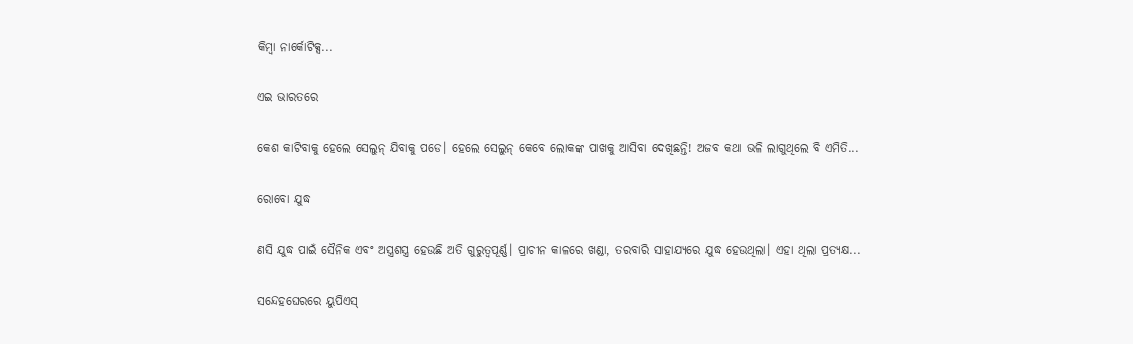କିମ୍ବା ନାର୍କୋଟିକ୍ସ...

ଏଇ ଭାରତରେ

କେଶ କାଟିବାକୁ ହେଲେ ସେଲୁନ୍‌ ଯିବାକୁ ପଡେ। ହେଲେ ସେଲୁନ୍‌ କେବେ ଲୋକଙ୍କ ପାଖକୁ ଆସିବା ଦେଖିଛନ୍ତି! ଅଜବ କଥା ଭଳି ଲାଗୁଥିଲେ ବି ଏମିତି...

ରୋବୋ ଯୁଦ୍ଧ

ଣସି ଯୁଦ୍ଧ ପାଇଁ ସୈନିକ ଏବଂ ଅସ୍ତ୍ରଶସ୍ତ୍ର ହେଉଛି ଅତି ଗୁରୁତ୍ୱପୂର୍ଣ୍ଣ। ପ୍ରାଚୀନ କାଳରେ ଖଣ୍ଡା, ତରବାରି ସାହାଯ୍ୟରେ ଯୁଦ୍ଧ ହେଉଥିଲା। ଏହା ଥିଲା ପ୍ରତ୍ୟକ୍ଷ...

ସନ୍ଦେହଘେରରେ ୟୁପିଏସ୍‌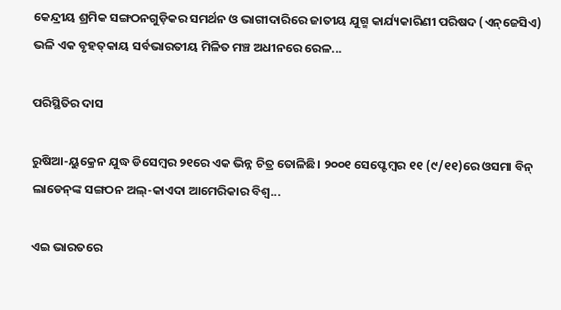କେନ୍ଦ୍ରୀୟ ଶ୍ରମିକ ସଙ୍ଗଠନଗୁଡ଼ିକର ସମର୍ଥନ ଓ ଭାଗୀଦାରିରେ ଜାତୀୟ ଯୁଗ୍ମ କାର୍ଯ୍ୟକାରିଣୀ ପରିଷଦ (ଏନ୍‌ଜେସିଏ) ଭଳି ଏକ ବୃହତ୍‌କାୟ ସର୍ବଭାରତୀୟ ମିଳିତ ମଞ୍ଚ ଅଧୀନରେ ରେଳ...

ପରିସ୍ଥିତିର ଦାସ

ରୁଷିଆ-ୟୁକ୍ରେନ ଯୁଦ୍ଧ ଡିସେମ୍ବର ୨୧ରେ ଏକ ଭିନ୍ନ ଚିତ୍ର ତୋଳିଛି। ୨୦୦୧ ସେପ୍ଟେମ୍ବର ୧୧ (୯/୧୧)ରେ ଓସମା ବିନ୍‌ ଲାଡେନ୍‌ଙ୍କ ସଙ୍ଗଠନ ଅଲ୍‌-କାଏଦା ଆମେରିକାର ବିଶ୍ୱ...

ଏଇ ଭାରତରେ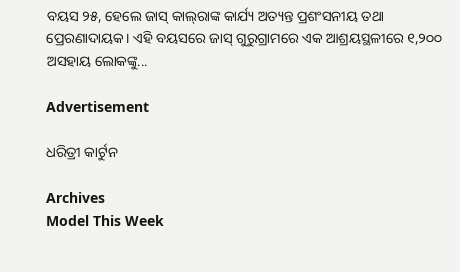ବୟସ ୨୫, ହେଲେ ଜାସ୍‌ କାଲ୍‌ରାଙ୍କ କାର୍ଯ୍ୟ ଅତ୍ୟନ୍ତ ପ୍ରଶଂସନୀୟ ତଥା ପ୍ରେରଣାଦାୟକ। ଏହି ବୟସରେ ଜାସ୍‌ ଗୁରୁଗ୍ରାମରେ ଏକ ଆଶ୍ରୟସ୍ଥଳୀରେ ୧,୨୦୦ ଅସହାୟ ଲୋକଙ୍କୁ...

Advertisement

ଧରିତ୍ରୀ କାର୍ଟୁନ

Archives
Model This Week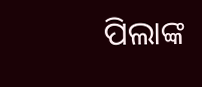ପିଲାଙ୍କ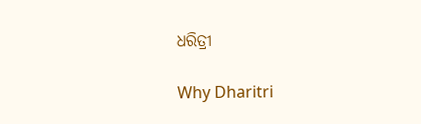ଧରିତ୍ରୀ

Why Dharitri